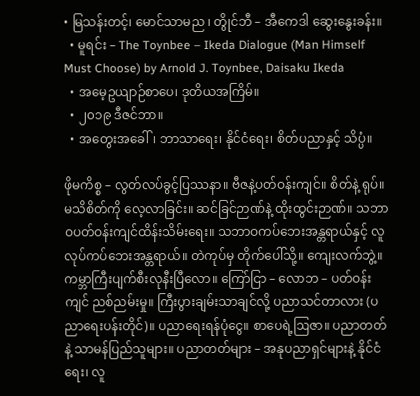• မြသန်းတင့်၊ မောင်သာမည ၊ တွိုင်ဘီ – အီကေဒါ ဆွေးနွေးခန်း။
  • မူရင်း – The Toynbee – Ikeda Dialogue (Man Himself Must Choose) by Arnold J. Toynbee, Daisaku Ikeda
  • အမေ့ဥယျာဉ်စာပေ၊ ဒုတိယအကြိမ်။
  • ၂၀၁၉ ဒီဇင်ဘာ။
  • အတွေးအခေါ်၊ ဘာသာရေး၊ နိုင်ငံရေး၊ စိတ်ပညာနှင့် သိပ္ပံ။

ဖိုမကိစ္စ – လွတ်လပ်ခွင့်ပြဿနာ။ ဗီဇနဲ့ပတ်ဝန်းကျင်။ စိတ်နဲ့ ရုပ်။ မသိစိတ်ကို လေ့လာခြင်း။ ဆင်ခြင်ဉာဏ်နဲ့ ထိုးထွင်းဉာဏ်။ သဘာဝပတ်ဝန်းကျင်ထိန်းသိမ်းရေး။ သဘာဝကပ်ဘေးအန္တရာယ်နှင့် လူလုပ်ကပ်ဘေးအန္တရာယ်။ တဲကုပ်မှ တိုက်ပေါ်သို့။ ကျေးလက်ဘွဲ့။ ကမ္ဘာကြီးပျက်စီးလုနီးပြီလော။ ကြော်ငြာ – လောဘ – ပတ်ဝန်းကျင် ညစ်ညမ်းမှု။ ကြီးပွားချမ်းသာချင်လို့ ပညာသင်တာလား (ပညာရေးပန်းတိုင်)။ ပညာရေးရန်ပုံငွေ။ စာပေရဲ့ဩဇာ။ ပညာတတ်နဲ့ သာမန်ပြည်သူများ။ ပညာတတ်များ – အနုပညာရှင်များနဲ့ နိုင်ငံရေး၊ လူ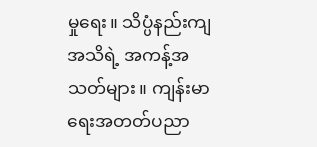မှုရေး။ သိပ္ပံနည်းကျအသိရဲ့ အကန့်အသတ်များ။ ကျန်းမာရေးအတတ်ပညာ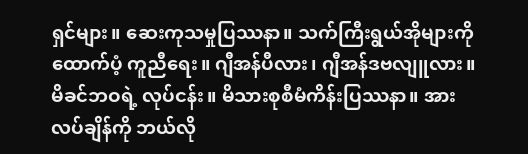ရှင်များ။ ဆေးကုသမှုပြဿနာ။ သက်ကြီးရွယ်အိုများကို ထောက်ပံ့ ကူညီရေး။ ဂျီအန်ပီလား၊ ဂျီအန်ဒဗလျူလား။ မိခင်ဘဝရဲ့ လုပ်ငန်း။ မိသားစုစီမံကိန်းပြဿနာ။ အားလပ်ချိန်ကို ဘယ်လို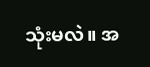သုံးမလဲ။ အ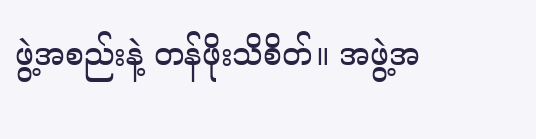ဖွဲ့အစည်းနဲ့ တန်ဖိုးသိစိတ်။ အဖွဲ့အ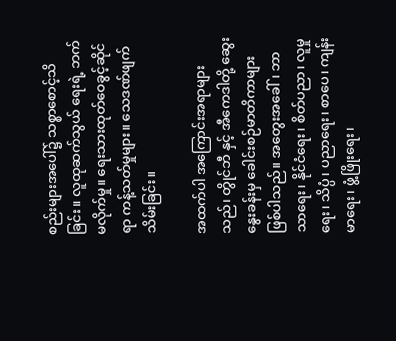စည်းများအပေါ်၌ သစ္စာစောင့်သိခြင်း။ လူထုဆက်သွယ် ရေးရဲ့ ဘက်မလိုက်မှု။ ရေးသားထုတ်ဝေခွင့်ဆိုင်ရာ ကန့်သတ်မှုများ။ သေဒဏ်ဖျက်သိမ်းခြင်း။

အထက်ပါ အကြောင်းအရာများသည်၊ တွိုင်ဘီ နှင့် အီကေဒါတို့ ဆွေးနွေးခန်းမှ ခေါင်းစဉ်မာတိကာများဖြစ်ပါသည်။ အတွေးအခေါ်၊ ဘာသာရေး၊ နိုင်ငံရေး၊ စိတ်ပညာ၊ လူမှုရေး၊ သိပ္ပံ၊ ပညာရေး၊ စာပေ၊ ကျန်းမာရေး၊ ဖွံ့ဖြိုးရေး၊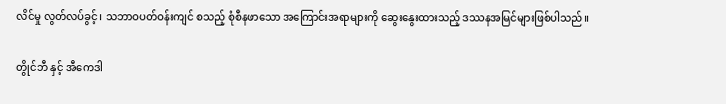လိင်မှု လွတ်လပ်ခွင့်၊ သဘာဝပတ်ဝန်းကျင် စသည့် စုံစီနဖာသော အကြောင်းအရာများကို ဆွေးနွေးထားသည့် ဒဿနအမြင်များဖြစ်ပါသည်။

တွိုင်ဘီ နှင့် အီကေဒါ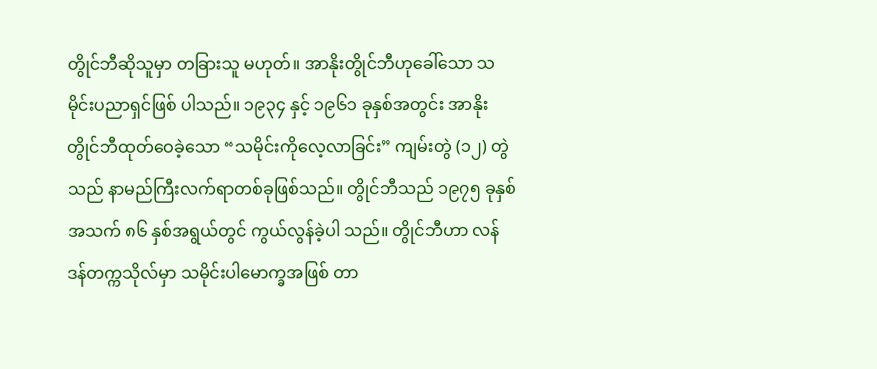တွိုင်ဘီဆိုသူမှာ တခြားသူ မဟုတ်။ အာနိုးတွိုင်ဘီဟုခေါ်သော သမိုင်းပညာရှင်ဖြစ် ပါသည်။ ၁၉၃၄ နှင့် ၁၉၆၁ ခုနှစ်အတွင်း အာနိုးတွိုင်ဘီထုတ်ဝေခဲ့သော “သမိုင်းကိုလေ့လာခြင်း” ကျမ်းတွဲ (၁၂) တွဲ သည် နာမည်ကြီးလက်ရာတစ်ခုဖြစ်သည်။ တွိုင်ဘီသည် ၁၉၇၅ ခုနှစ် အသက် ၈၆ နှစ်အရွယ်တွင် ကွယ်လွန်ခဲ့ပါ သည်။ တွိုင်ဘီဟာ လန်ဒန်တက္ကသိုလ်မှာ သမိုင်းပါမောက္ခအဖြစ် တာ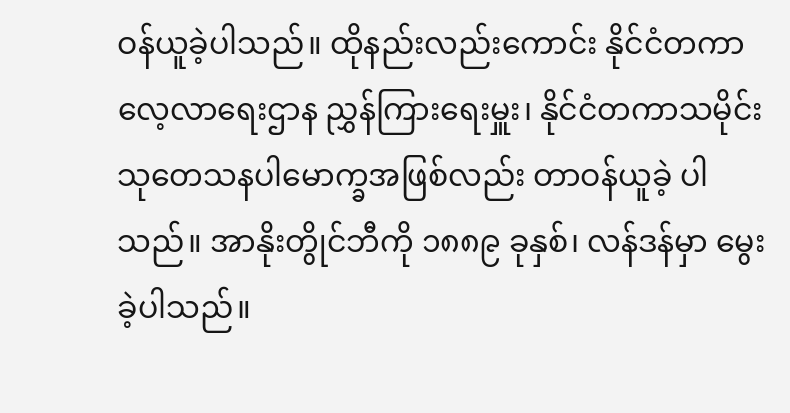ဝန်ယူခဲ့ပါသည်။ ထိုနည်းလည်းကောင်း နိုင်ငံတကာလေ့လာရေးဌာန ညွှန်ကြားရေးမှူး၊ နိုင်ငံတကာသမိုင်းသုတေသနပါမောက္ခအဖြစ်လည်း တာဝန်ယူခဲ့ ပါသည်။ အာနိုးတွိုင်ဘီကို ၁၈၈၉ ခုနှစ်၊ လန်ဒန်မှာ မွေးခဲ့ပါသည်။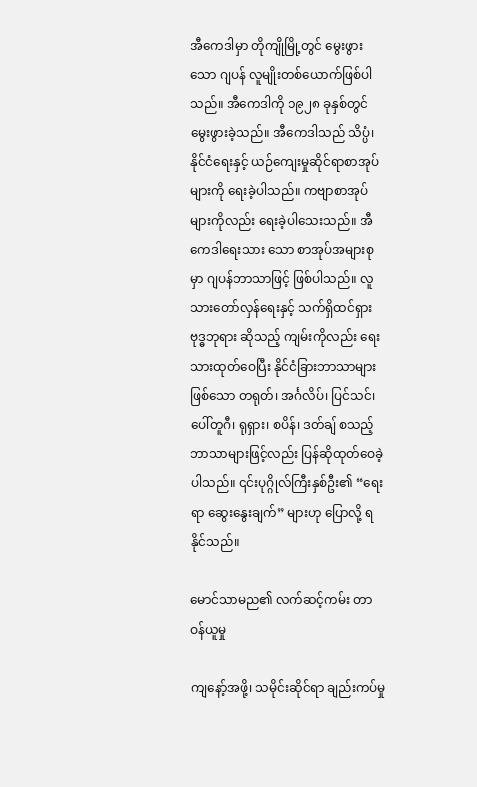အီကေဒါမှာ တိုကျိုမြို့တွင် မွေးဖွားသော ဂျပန် လူမျိုးတစ်ယောက်ဖြစ်ပါသည်။ အီကေဒါကို ၁၉၂၈ ခုနှစ်တွင် မွေးဖွားခဲ့သည်။ အီကေဒါသည် သိပ္ပံ၊ နိုင်ငံရေးနှင့် ယဉ်ကျေးမှုဆိုင်ရာစာအုပ်များကို ရေးခဲ့ပါသည်။ ကဗျာစာအုပ်များကိုလည်း ရေးခဲ့ပါသေးသည်။ အီကေဒါရေးသား သော စာအုပ်အများစုမှာ ဂျပန်ဘာသာဖြင့် ဖြစ်ပါသည်။ လူသားတော်လှန်ရေးနှင့် သက်ရှိထင်ရှားဗုဒ္ဓဘုရား ဆိုသည့် ကျမ်းကိုလည်း ရေးသားထုတ်ဝေပြီး နိုင်ငံခြားဘာသာများဖြစ်သော တရုတ်၊ အင်္ဂလိပ်၊ ပြင်သင်၊ ပေါ်တူဂီ၊ ရုရှား၊ စပိန်၊ ဒတ်ချ် စသည့် ဘာသာများဖြင့်လည်း ပြန်ဆိုထုတ်ဝေခဲ့ပါသည်။ ၎င်းပုဂ္ဂိုလ်ကြီးနှစ်ဦး၏ “ရေးရာ ဆွေးနွေးချက်” များဟု ပြောလို့ ရနိုင်သည်။

မောင်သာမည၏ လက်ဆင့်ကမ်း တာဝန်ယူမှု

ကျနော့်အဖို့၊ သမိုင်းဆိုင်ရာ ချည်းကပ်မှု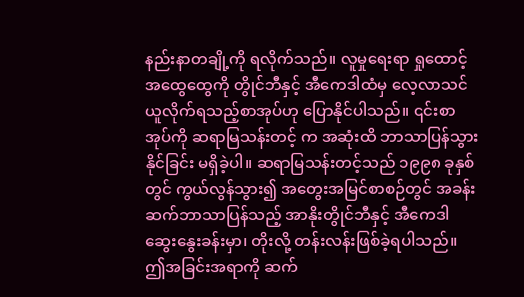နည်းနာတချို့ကို ရလိုက်သည်။ လူမှုရေးရာ ရှုထောင့်အထွေထွေကို တွိုင်ဘီနှင့် အီကေဒါထံမှ လေ့လာသင်ယူလိုက်ရသည့်စာအုပ်ဟု ပြောနိုင်ပါသည်။ ၎င်းစာအုပ်ကို ဆရာမြသန်းတင့် က အဆုံးထိ ဘာသာပြန်သွားနိုင်ခြင်း မရှိခဲ့ပါ။ ဆရာမြသန်းတင့်သည် ၁၉၉၈ ခုနှစ်တွင် ကွယ်လွန်သွား၍ အတွေးအမြင်စာစဉ်တွင် အခန်းဆက်ဘာသာပြန်သည့် အာနိုးတွိုင်ဘီနှင့် အီကေဒါဆွေးနွေးခန်းမှာ၊ တိုးလို့ တန်းလန်းဖြစ်ခဲ့ရပါသည်။ ဤအခြင်းအရာကို ဆက်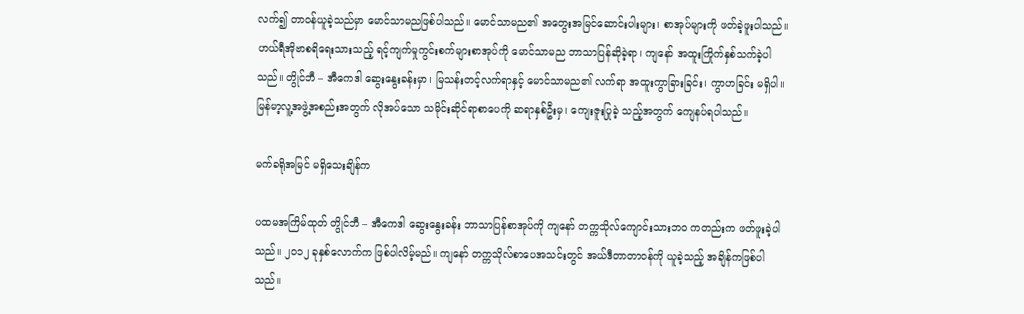လက်၍ တာဝန်ယူခဲ့သည်မှာ မောင်သာမညဖြစ်ပါသည်။ မောင်သာမည၏ အတွေးအမြင်ဆောင်းပါးများ၊ စာအုပ်များကို ဖတ်ခဲ့ဖူးပါသည်။ ဟယ်ရီအိုဗာစရိရေးသားသည့် ရင့်ကျက်မှုကွင်းစက်များစာအုပ်ကို မောင်သာမည ဘာသာပြန်ဆိုခဲ့ရာ၊ ကျနော် အထူးကြိုက်နှစ်သက်ခဲ့ပါသည်။ တွိုင်ဘီ – အီကေဒါ ဆွေးနွေးခန်းမှာ၊ မြသန်းတင့်လက်ရာနှင့် မောင်သာမည၏ လက်ရာ အထူးကွာခြားခြင်း၊ ကွာဟခြင်း မရှိပါ။ မြန်မာ့လူ့အဖွဲ့အစည်းအတွက် လိုအပ်သော သမိုင်းဆိုင်ရာစာပေကို ဆရာနှစ်ဦးမှ၊ ကျေးဇူးပြုခဲ့ သည့်အတွက် ကျေနပ်ရပါသည်။

မက်ခရိုအမြင် မရှိသေးချိန်က

ပထမအကြိမ်ထုတ် တွိုင်ဘီ – အီကေဒါ ဆွေးနွေးခန်း ဘာသာပြန်စာအုပ်ကို ကျနော် တက္ကသိုလ်ကျောင်းသားဘဝ ကတည်းက ဖတ်ဖူးခဲ့ပါသည်။ ၂၀၁၂ ခုနှစ်လောက်က ဖြစ်ပါလိမ့်မည်။ ကျနော် တက္ကသိုလ်စာပေအသင်းတွင် အယ်ဒီတာတာဝန်ကို ယူခဲ့သည့် အချိန်ကဖြစ်ပါသည်။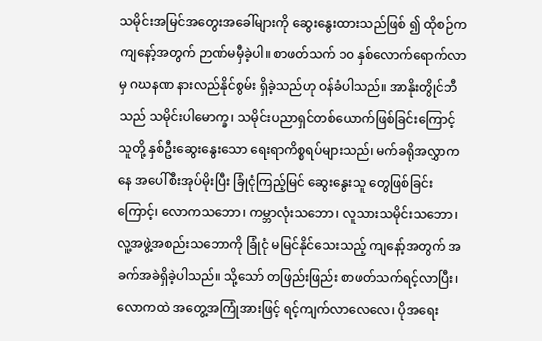သမိုင်းအမြင်အတွေးအခေါ်များကို ဆွေးနွေးထားသည်ဖြစ် ၍ ထိုစဉ်က ကျနော့်အတွက် ဉာဏ်မမှီခဲ့ပါ။ စာဖတ်သက် ၁၀ နှစ်လောက်ရောက်လာမှ ဂဃနဏ နားလည်နိုင်စွမ်း ရှိခဲ့သည်ဟု ဝန်ခံပါသည်။ အာနိုးတွိုင်ဘီသည် သမိုင်းပါမောက္ခ၊ သမိုင်းပညာရှင်တစ်ယောက်ဖြစ်ခြင်းကြောင့် သူတို့ နှစ်ဦးဆွေးနွေးသော ရေးရာကိစ္စရပ်များသည်၊ မက်ခရိုအလွှာကနေ အပေါ်စီးအုပ်မိုးပြီး ခြုံငုံကြည့်မြင် ဆွေးနွေးသူ တွေဖြစ်ခြင်းကြောင့်၊ လောကသဘော၊ ကမ္ဘာလုံးသဘော၊ လူသားသမိုင်းသဘော၊ လူ့အဖွဲ့အစည်းသဘောကို ခြုံငုံ မမြင်နိုင်သေးသည့် ကျနော့်အတွက် အခက်အခဲရှိခဲ့ပါသည်။ သို့သော် တဖြည်းဖြည်း စာဖတ်သက်ရင့်လာပြီး၊ လောကထဲ အတွေ့အကြုံအားဖြင့် ရင့်ကျက်လာလေလေ၊ ပိုအရေး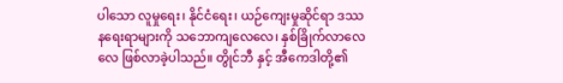ပါသော လူမှုရေး၊ နိုင်ငံရေး၊ ယဉ်ကျေးမှုဆိုင်ရာ ဒဿနရေးရာများကို သဘောကျလေလေ၊ နှစ်ခြိုက်လာလေလေ ဖြစ်လာခဲ့ပါသည်။ တွိုင်ဘီ နှင့် အီကေဒါတို့၏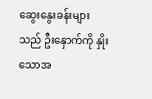ဆွေးနွေးခန်းများသည် ဦးနှောက်ကို နှိုးသောအ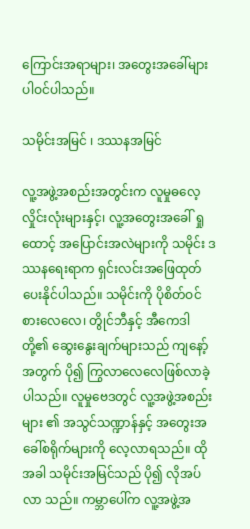ကြောင်းအရာများ၊ အတွေးအခေါ်များ ပါဝင်ပါသည်။

သမိုင်းအမြင် ၊ ဒဿနအမြင်

လူ့အဖွဲ့အစည်းအတွင်းက လူမှုဓလေ့လှိုင်းလုံးများနှင့်၊ လူ့အတွေးအခေါ် ရှုထောင့် အပြောင်းအလဲများကို သမိုင်း ဒဿနရေးရာက ရှင်းလင်းအဖြေထုတ်ပေးနိုင်ပါသည်။ သမိုင်းကို ပိုစိတ်ဝင်စားလေလေ၊ တွိုင်ဘီနှင့် အီကေဒါတို့၏ ဆွေးနွေးချက်များသည် ကျနော့်အတွက် ပို၍ ကြွလာလေလေဖြစ်လာခဲ့ပါသည်။ လူမှုဗေဒတွင် လူ့အဖွဲ့အစည်းများ ၏ အသွင်သဏ္ဍာန်နှင့် အတွေးအခေါ်စရိုက်များကို လေ့လာရသည်။ ထိုအခါ သမိုင်းအမြင်သည် ပို၍ လိုအပ်လာ သည်။ ကမ္ဘာပေါ်က လူ့အဖွဲ့အ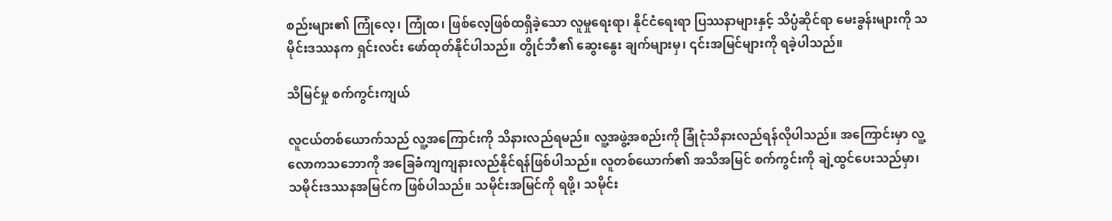စည်းများ၏ ကြုံလေ့၊ ကြုံထ၊ ဖြစ်လေ့ဖြစ်ထရှိခဲ့သော လူမှုရေးရာ၊ နိုင်ငံရေးရာ ပြဿနာများနှင့် သိပ္ပံဆိုင်ရာ မေးခွန်းများကို သမိုင်းဒဿနက ရှင်းလင်း ဖော်ထုတ်နိုင်ပါသည်။ တွိုင်ဘီ၏ ဆွေးနွေး ချက်များမှ၊ ၎င်းအမြင်များကို ရခဲ့ပါသည်။

သိမြင်မှု စက်ကွင်းကျယ်

လူငယ်တစ်ယောက်သည် လူ့အကြောင်းကို သိနားလည်ရမည်။ လူ့အဖွဲ့အစည်းကို ခြုံငုံသိနားလည်ရန်လိုပါသည်။ အကြောင်းမှာ လူ့လောကသဘောကို အခြေခံကျကျနားလည်နိုင်ရန်ဖြစ်ပါသည်။ လူတစ်ယောက်၏ အသိအမြင် စက်ကွင်းကို ချဲ့ထွင်ပေးသည်မှာ၊ သမိုင်းဒဿနအမြင်က ဖြစ်ပါသည်။ သမိုင်းအမြင်ကို ရဖို့၊ သမိုင်း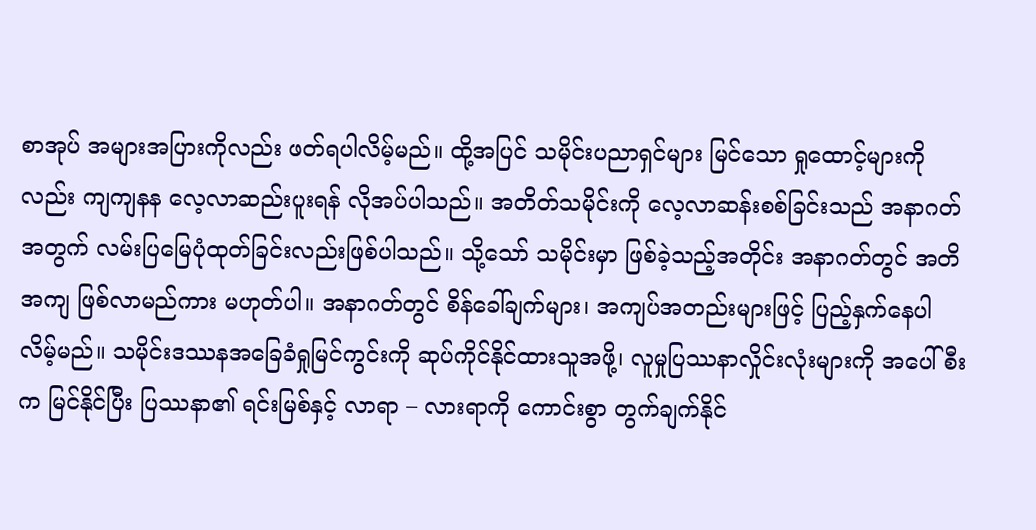စာအုပ် အများအပြားကိုလည်း ဖတ်ရပါလိမ့်မည်။ ထို့အပြင် သမိုင်းပညာရှင်များ မြင်သော ရှုထောင့်များကိုလည်း ကျကျနန လေ့လာဆည်းပူးရန် လိုအပ်ပါသည်။ အတိတ်သမိုင်းကို လေ့လာဆန်းစစ်ခြင်းသည် အနာဂတ်အတွက် လမ်းပြမြေပုံထုတ်ခြင်းလည်းဖြစ်ပါသည်။ သို့သော် သမိုင်းမှာ ဖြစ်ခဲ့သည့်အတိုင်း အနာဂတ်တွင် အတိအကျ ဖြစ်လာမည်ကား မဟုတ်ပါ။ အနာဂတ်တွင် စိန်ခေါ်ချက်များ၊ အကျပ်အတည်းများဖြင့် ပြည့်နှက်နေပါလိမ့်မည်။ သမိုင်းဒဿနအခြေခံရှုမြင်ကွင်းကို ဆုပ်ကိုင်နိုင်ထားသူအဖို့၊ လူမှုပြဿနာလှိုင်းလုံးများကို အပေါ်စီးက မြင်နိုင်ပြီး ပြဿနာ၏ ရင်းမြစ်နှင့် လာရာ – လားရာကို ကောင်းစွာ တွက်ချက်နိုင်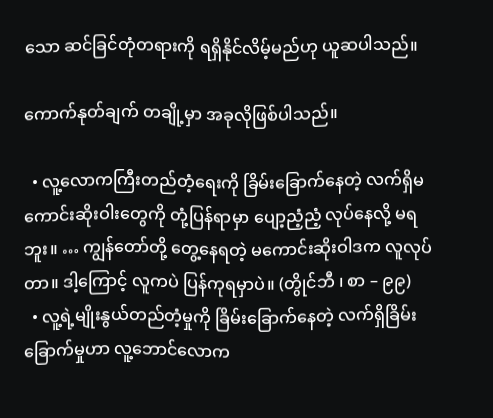သော ဆင်ခြင်တုံတရားကို ရရှိနိုင်လိမ့်မည်ဟု ယူဆပါသည်။

ကောက်နုတ်ချက် တချို့မှာ အခုလိုဖြစ်ပါသည်။

  • လူ့လောကကြီးတည်တံ့ရေးကို ခြိမ်းခြောက်နေတဲ့ လက်ရှိမကောင်းဆိုးဝါးတွေကို တုံ့ပြန်ရာမှာ ပျော့ညံ့ညံ့ လုပ်နေလို့ မရဘူး။ … ကျွန်တော်တို့ တွေ့နေရတဲ့ မကောင်းဆိုးဝါဒက လူလုပ်တာ။ ဒါ့ကြောင့် လူကပဲ ပြန်ကုရမှာပဲ။ (တွိုင်ဘီ ၊ စာ – ၉၉)
  • လူ့ရဲ့မျိုးနွယ်တည်တံ့မှုကို ခြိမ်းခြောက်နေတဲ့ လက်ရှိခြိမ်းခြောက်မှုဟာ လူ့ဘောင်လောက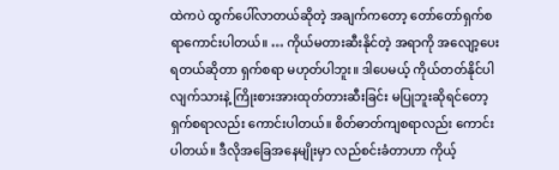ထဲကပဲ ထွက်ပေါ်လာတယ်ဆိုတဲ့ အချက်ကတော့ တော်တော်ရှက်စရာကောင်းပါတယ်။ … ကိုယ်မတားဆီးနိုင်တဲ့ အရာကို အလျော့ပေးရတယ်ဆိုတာ ရှက်စရာ မဟုတ်ပါဘူး။ ဒါပေမယ့် ကိုယ်တတ်နိုင်ပါလျက်သားနဲ့ ကြိုးစားအားထုတ်တားဆီးခြင်း မပြုဘူးဆိုရင်တော့ ရှက်စရာလည်း ကောင်းပါတယ်။ စိတ်ဓာတ်ကျစရာလည်း ကောင်းပါတယ်။ ဒီလိုအခြေအနေမျိုးမှာ လည်စင်းခံတာဟာ ကိုယ့်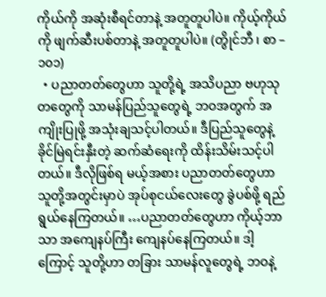ကိုယ်ကို အဆုံးစီရင်တာနဲ့ အတူတူပါပဲ။ ကိုယ့်ကိုယ်ကို ဖျက်ဆီးပစ်တာနဲ့ အတူတူပါပဲ။ (တွိုင်ဘီ ၊ စာ – ၁၀၁)
  • ပညာတတ်တွေဟာ သူတို့ရဲ့ အသိပညာ ဗဟုသုတတွေကို သာမန်ပြည်သူတွေရဲ့ ဘဝအတွက် အကျိုးပြုဖို့ အသုံးချသင့်ပါတယ်။ ဒီပြည်သူတွေနဲ့ ခိုင်မြဲရင်းနှီးတဲ့ ဆက်ဆံရေးကို ထိန်းသိမ်းသင့်ပါတယ်။ ဒီလိုဖြစ်ရ မယ့်အစား ပညာတတ်တွေဟာ သူတို့အတွင်းမှာပဲ အုပ်စုငယ်လေးတွေ ခွဲပစ်ဖို့ ရည်ရွယ်နေကြတယ်။ …ပညာတတ်တွေဟာ ကိုယ့်ဘာသာ အကျေနပ်ကြီး ကျေနပ်နေကြတယ်။ ဒါ့ကြောင့် သူတို့ဟာ တခြား သာမန်လူတွေရဲ့ ဘဝနဲ့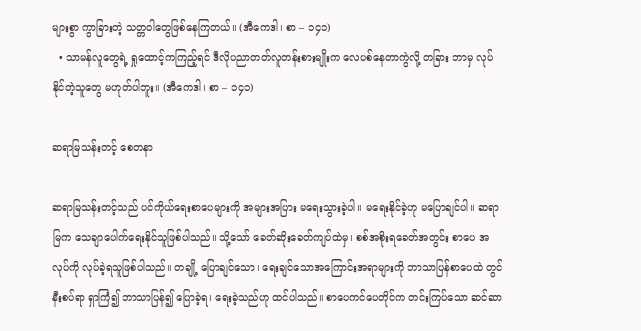များစွာ ကွာခြားတဲ့ သတ္တဝါတွေဖြစ်နေကြတယ်။ (အီကေဒါ၊ စာ – ၁၄၁)
  • သာမန်လူတွေရဲ့ ရှုထောင့်ကကြည့်ရင် ဒီလိုပညာတတ်လူတန်းစားမျိုးက လေပစ်နေတာကွဲလို့ တခြား ဘာမှ လုပ်နိုင်တဲ့သူတွေ မဟုတ်ပါဘူး။ (အီကေဒါ၊ စာ – ၁၄၁)

ဆရာမြသန်းတင့် စေတနာ

ဆရာမြသန်းတင့်သည် ပင်ကိုယ်ရေးစာပေများကို အများအပြား မရေးသွားခဲ့ပါ။ မရေးနိုင်ခဲ့ဟု မပြောချင်ပါ။ ဆရာမြက သေချာပေါက်ရေးနိုင်သူဖြစ်ပါသည်။ သို့သော် ခေတ်ဆိုးခေတ်ကျပ်ထဲမှ၊ စစ်အစိုးရခေတ်အတွင်း စာပေ အလုပ်ကို လုပ်ခဲ့ရသူဖြစ်ပါသည်။ တချို့ ပြောချင်သော၊ ရေးချင်သောအကြောင်းအရာများကို ဘာသာပြန်စာပေထဲ တွင် နီးစပ်ရာ ရှာကြံ၍ ဘာသာပြန်၍ ပြောခဲ့ရ၊ ရေးခဲ့သည်ဟု ထင်ပါသည်။ စာပေကင်ပေတိုင်က တင်းကြပ်သော ဆင်ဆာ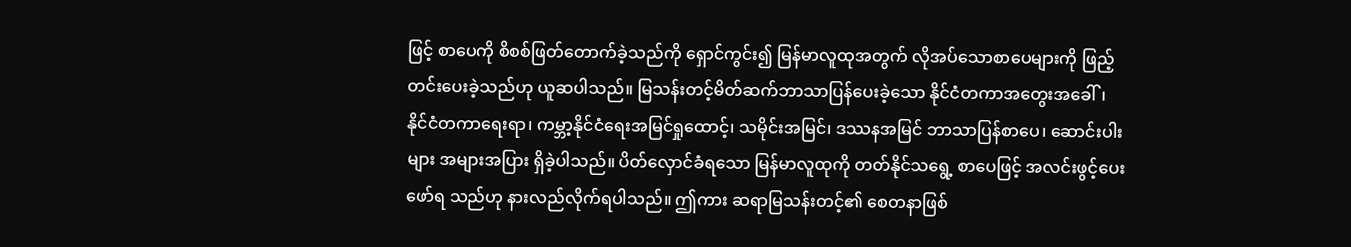ဖြင့် စာပေကို စိစစ်ဖြတ်တောက်ခဲ့သည်ကို ရှောင်ကွင်း၍ မြန်မာလူထုအတွက် လိုအပ်သောစာပေများကို ဖြည့်တင်းပေးခဲ့သည်ဟု ယူဆပါသည်။ မြသန်းတင့်မိတ်ဆက်ဘာသာပြန်ပေးခဲ့သော နိုင်ငံတကာအတွေးအခေါ်၊ နိုင်ငံတကာရေးရာ၊ ကမ္ဘာ့နိုင်ငံရေးအမြင်ရှုထောင့်၊ သမိုင်းအမြင်၊ ဒဿနအမြင် ဘာသာပြန်စာပေ၊ ဆောင်းပါးများ အများအပြား ရှိခဲ့ပါသည်။ ပိတ်လှောင်ခံရသော မြန်မာလူထုကို တတ်နိုင်သရွေ့ စာပေဖြင့် အလင်းဖွင့်ပေးဖော်ရ သည်ဟု နားလည်လိုက်ရပါသည်။ ဤကား ဆရာမြသန်းတင့်၏ စေတနာဖြစ်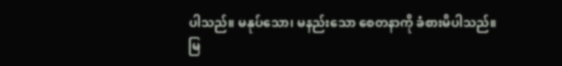ပါသည်။ မနုပ်သော၊ မနည်းသော စေတနာကို ခံစားမိပါသည်။ မြ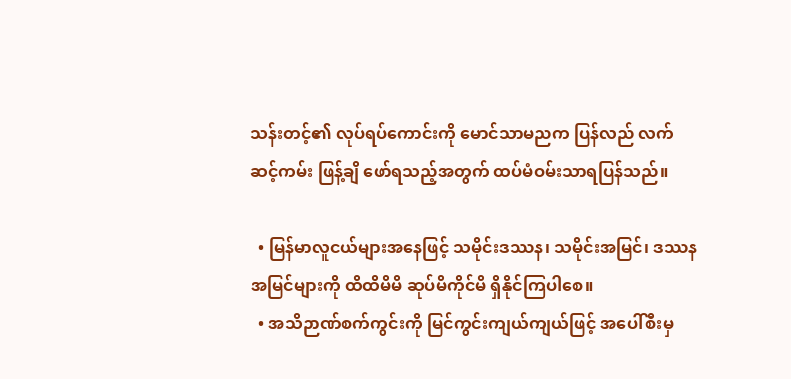သန်းတင့်၏ လုပ်ရပ်ကောင်းကို မောင်သာမညက ပြန်လည် လက်ဆင့်ကမ်း ဖြန့်ချိ ဖော်ရသည့်အတွက် ထပ်မံဝမ်းသာရပြန်သည်။

  • မြန်မာလူငယ်များအနေဖြင့် သမိုင်းဒဿန၊ သမိုင်းအမြင်၊ ဒဿနအမြင်များကို ထိထိမိမိ ဆုပ်မိကိုင်မိ ရှိနိုင်ကြပါစေ။
  • အသိဉာဏ်စက်ကွင်းကို မြင်ကွင်းကျယ်ကျယ်ဖြင့် အပေါ်စီးမှ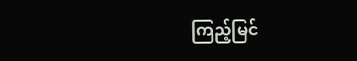ကြည့်မြင်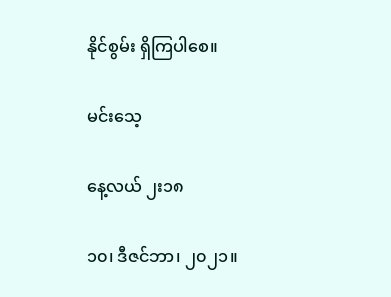နိုင်စွမ်း ရှိကြပါစေ။

မင်းသေ့

နေ့လယ် ၂း၁၈

၁၀၊ ဒီဇင်ဘာ၊ ၂၀၂၁။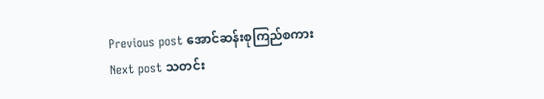Previous post အောင်ဆန်းစုကြည်စကား
Next post သတင်း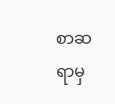စာဆရာမှ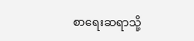စာရေးဆရာသို့